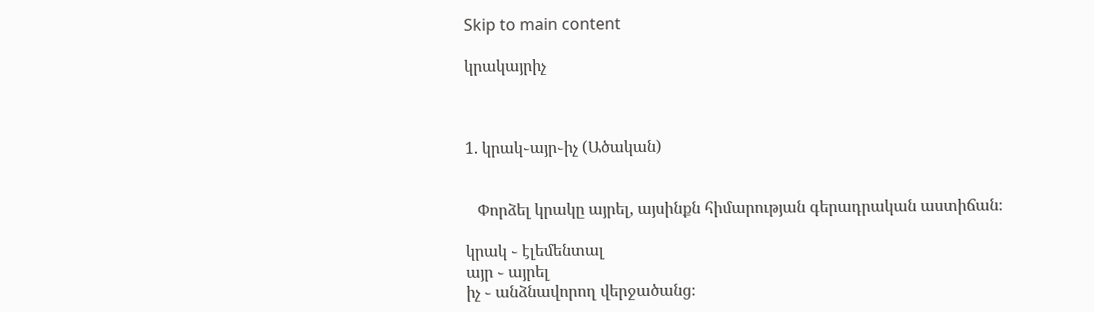Skip to main content

կրակայրիչ



1. կրակ֊այր֊իչ (Ածական)


   Փորձել կրակը այրել, այսինքն հիմարության գերադրական աստիճան։

կրակ ֊ էլեմենտալ
այր ֊ այրել
իչ ֊ անձնավորող վերջածանց։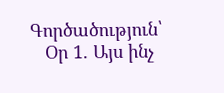Գործածություն՝
   Օր 1. Այս ինչ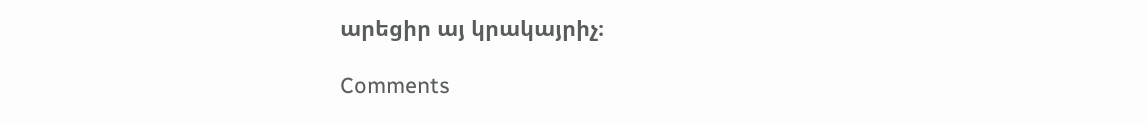արեցիր այ կրակայրիչ։

Comments